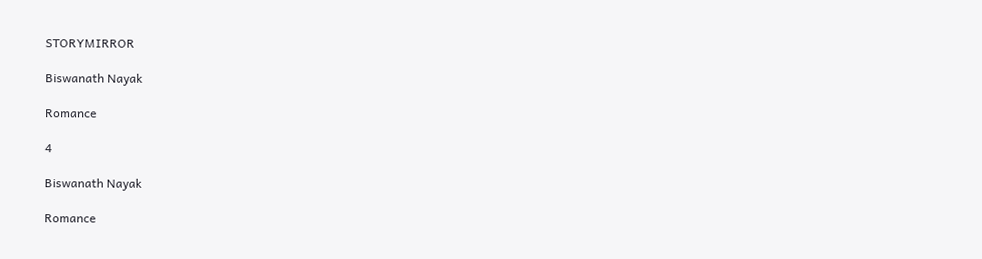STORYMIRROR

Biswanath Nayak

Romance

4

Biswanath Nayak

Romance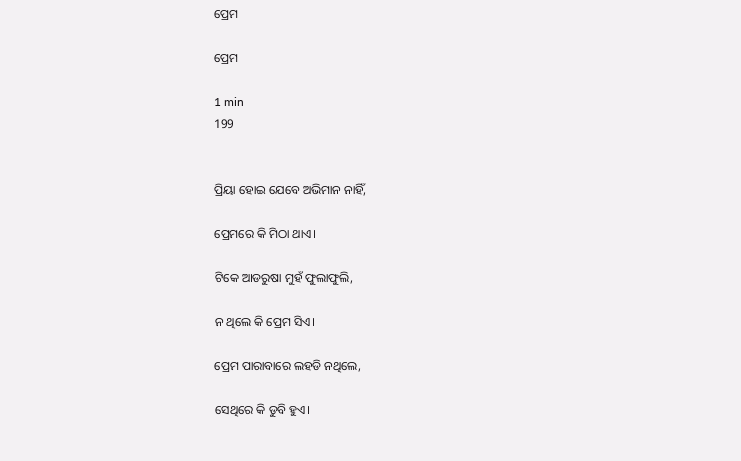ପ୍ରେମ

ପ୍ରେମ

1 min
199


ପ୍ରିୟା ହୋଇ ଯେବେ ଅଭିମାନ ନାହିଁ,

ପ୍ରେମରେ କି ମିଠା ଥାଏ।

ଟିକେ ଆଡରୁଷା ମୁହଁ ଫୁଲାଫୁଲି,

ନ ଥିଲେ କି ପ୍ରେମ ସିଏ।

ପ୍ରେମ ପାରାବାରେ ଲହଡି ନଥିଲେ,

ସେଥିରେ କି ଡୁବି ହୁଏ।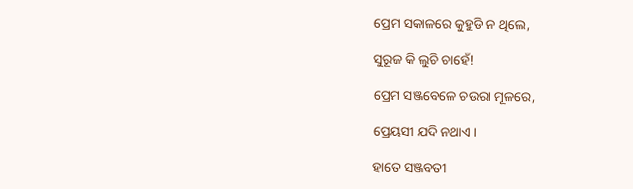ପ୍ରେମ ସକାଳରେ କୁହୁଡି ନ ଥିଲେ,

ସୁରୂଜ କି ଲୁଚି ଚାହେଁ!

ପ୍ରେମ ସଞ୍ଜବେଳେ ଚଉରା ମୂଳରେ,

ପ୍ରେୟସୀ ଯଦି ନଥାଏ।

ହାତେ ସଞ୍ଜବତୀ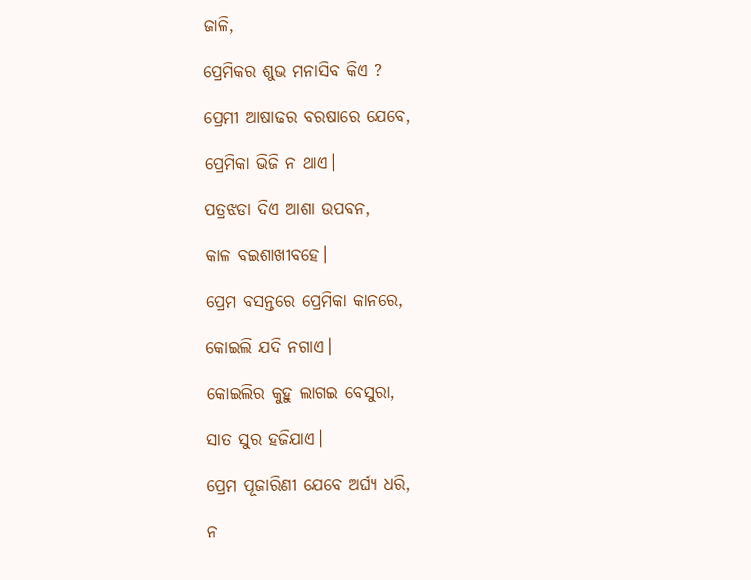ଜାଳି,

ପ୍ରେମିକର ଶୁଭ ମନାସିବ କିଏ ?

ପ୍ରେମୀ ଆଷାଢର ବରଷାରେ ଯେବେ,

ପ୍ରେମିକା ଭିଜି ନ ଥାଏ।

ପତ୍ରଝଡା ଦିଏ ଆଶା ଉପବନ,

କାଳ ବଇଶାଖୀବହେ।

ପ୍ରେମ ବସନ୍ତରେ ପ୍ରେମିକା କାନରେ,

କୋଇଲି ଯଦି ନଗାଏ।

କୋଇଲିର କୁହୁ ଲାଗଇ ବେସୁରା,

ସାତ ସୁର ହଜିଯାଏ।

ପ୍ରେମ ପୂଜାରିଣୀ ଯେବେ ଅର୍ଘ୍ୟ ଧରି,

ନ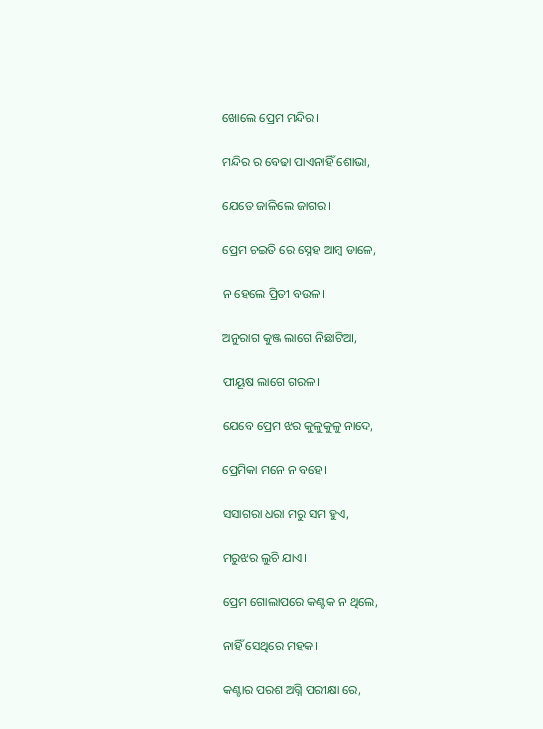ଖୋଲେ ପ୍ରେମ ମନ୍ଦିର।

ମନ୍ଦିର ର ବେଢା ପାଏନାହିଁ ଶୋଭା,

ଯେତେ ଜାଳିଲେ ଜାଗର।

ପ୍ରେମ ଚଇତି ରେ ସ୍ନେହ ଆମ୍ବ ଡାଳେ,

ନ ହେଲେ ପ୍ରିତୀ ବଉଳ।

ଅନୁରାଗ କୁଞ୍ଜ ଲାଗେ ନିଛାଟିଆ,

ପୀୟୂଷ ଲାଗେ ଗରଳ।

ଯେବେ ପ୍ରେମ ଝର କୁଳୁକୁଳୁ ନାଦେ,

ପ୍ରେମିକା ମନେ ନ ବହେ।

ସସାଗରା ଧରା ମରୁ ସମ ହୁଏ,

ମରୁଝର ଲୁଚି ଯାଏ।

ପ୍ରେମ ଗୋଲାପରେ କଣ୍ଟକ ନ ଥିଲେ,

ନାହିଁ ସେଥିରେ ମହକ।

କଣ୍ଟାର ପରଶ ଅଗ୍ନି ପରୀକ୍ଷା ରେ,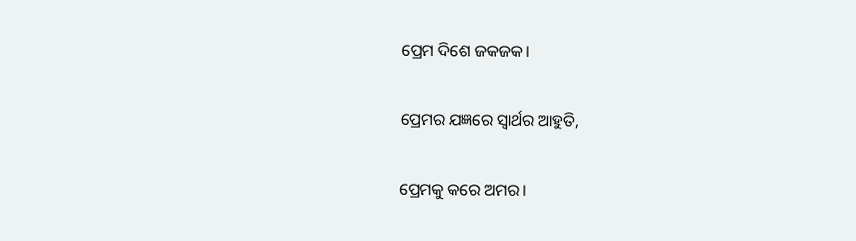ପ୍ରେମ ଦିଶେ ଜକଜକ।

ପ୍ରେମର ଯଜ୍ଞରେ ସ୍ଵାର୍ଥର ଆହୁତି,

ପ୍ରେମକୁ କରେ ଅମର।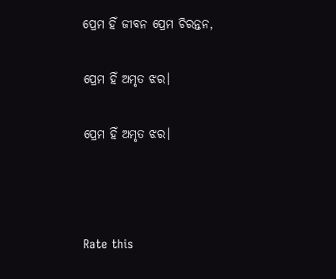ପ୍ରେମ ହିଁ ଜୀବନ ପ୍ରେମ ଚିରନ୍ତନ,

ପ୍ରେମ ହିଁ ଅମୃତ ଝର।

ପ୍ରେମ ହିଁ ଅମୃତ ଝର।



Rate this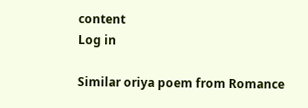content
Log in

Similar oriya poem from Romance